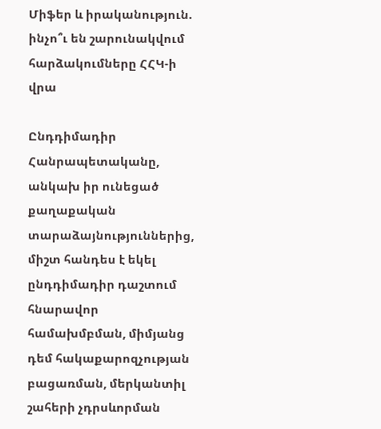Միֆեր և իրականություն. ինչո՞ւ են շարունակվում հարձակումները ՀՀԿ-ի վրա

Ընդդիմադիր Հանրապետականը, անկախ իր ունեցած քաղաքական տարաձայնություններից, միշտ հանդես է եկել ընդդիմադիր դաշտում հնարավոր համախմբման, միմյանց դեմ հակաքարոզչության բացառման, մերկանտիլ շահերի չդրսևորման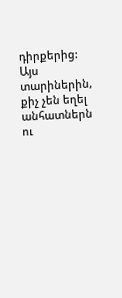դիրքերից:
Այս տարիներին, քիչ չեն եղել անհատներն ու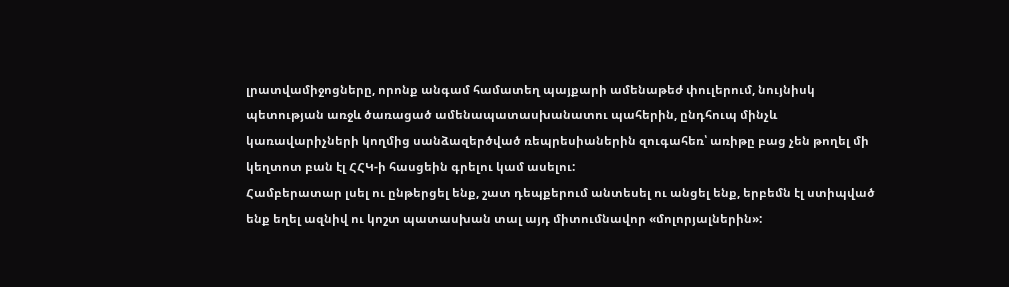լրատվամիջոցները, որոնք անգամ համատեղ պայքարի ամենաթեժ փուլերում, նույնիսկ պետության առջև ծառացած ամենապատասխանատու պահերին, ընդհուպ մինչև կառավարիչների կողմից սանձազերծված ռեպրեսիաներին զուգահեռ՝ առիթը բաց չեն թողել մի կեղտոտ բան էլ ՀՀԿ-ի հասցեին գրելու կամ ասելու:
Համբերատար լսել ու ընթերցել ենք, շատ դեպքերում անտեսել ու անցել ենք, երբեմն էլ ստիպված ենք եղել ազնիվ ու կոշտ պատասխան տալ այդ միտումնավոր «մոլորյալներին»: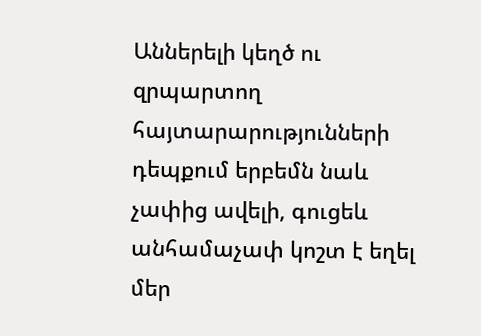Աններելի կեղծ ու զրպարտող հայտարարությունների դեպքում երբեմն նաև չափից ավելի, գուցեև անհամաչափ կոշտ է եղել մեր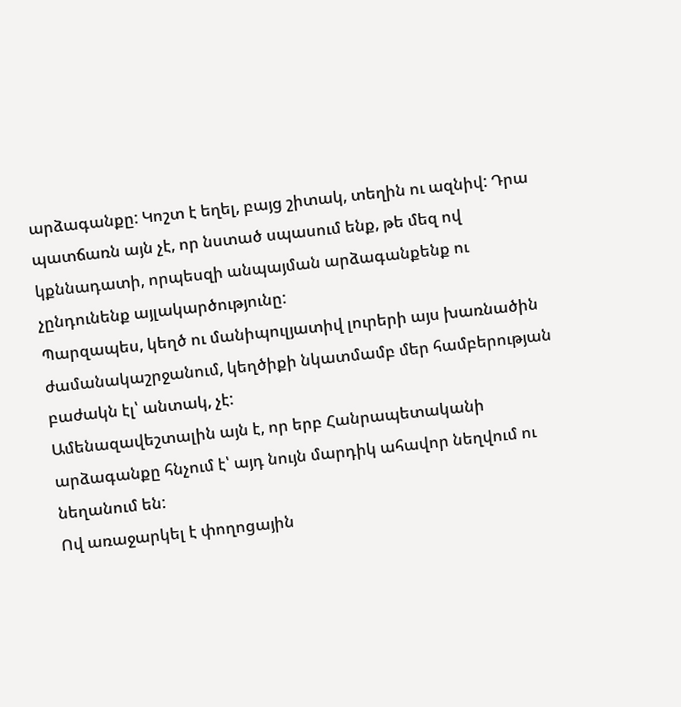արձագանքը: Կոշտ է եղել, բայց շիտակ, տեղին ու ազնիվ: Դրա պատճառն այն չէ, որ նստած սպասում ենք, թե մեզ ով կքննադատի, որպեսզի անպայման արձագանքենք ու չընդունենք այլակարծությունը:
Պարզապես, կեղծ ու մանիպուլյատիվ լուրերի այս խառնածին ժամանակաշրջանում, կեղծիքի նկատմամբ մեր համբերության բաժակն էլ՝ անտակ, չէ:
Ամենազավեշտալին այն է, որ երբ Հանրապետականի արձագանքը հնչում է՝ այդ նույն մարդիկ ահավոր նեղվում ու նեղանում են:
Ով առաջարկել է փողոցային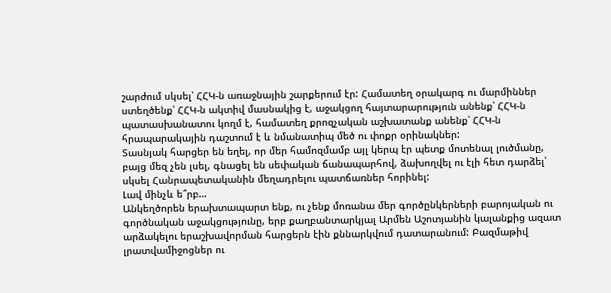շարժում սկսել՝ ՀՀԿ-ն առաջնային շարքերում էր: Համատեղ օրակարգ ու մարմիններ ստեղծենք՝ ՀՀԿ-ն ակտիվ մասնակից է, աջակցող հայտարարություն անենք՝ ՀՀԿ-ն պատասխանատու կողմ է, համատեղ քրոզչական աշխատանք անենք՝ ՀՀԿ-ն հրապարակային դաշտում է և նմանատիպ մեծ ու փոքր օրինակներ:
Տասնյակ հարցեր են եղել, որ մեր համոզմամբ այլ կերպ էր պետք մոտենալ լուծմանը, բայց մեզ չեն լսել, գնացել են սեփական ճանապարհով, ձախողվել ու էլի հետ դարձել՝ սկսել Հանրապետականին մեղադրելու պատճառներ հորինել:
Լավ մինչև ե՞րբ…
Անկեղծորեն երախտապարտ ենք, ու չենք մոռանա մեր գործընկերների բարոյական ու գործնական աջակցությունը, երբ քաղբանտարկյալ Արմեն Աշոտյանին կալանքից ազատ արձակելու երաշխավորման հարցերն էին քննարկվում դատարանում: Բազմաթիվ լրատվամիջոցներ ու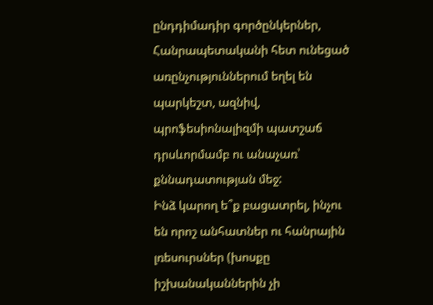ընդդիմադիր գործընկերներ, Հանրապետականի հետ ունեցած առընչություններում եղել են պարկեշտ, ազնիվ, պրոֆեսիոնալիզմի պատշաճ դրսևորմամբ ու անաչառ՝ քննադատության մեջ:
Ինձ կարող ե՞ք բացատրել, ինչու են որոշ անհատներ ու հանրային լռեսուրսներ (խոսքը իշխանականներին չի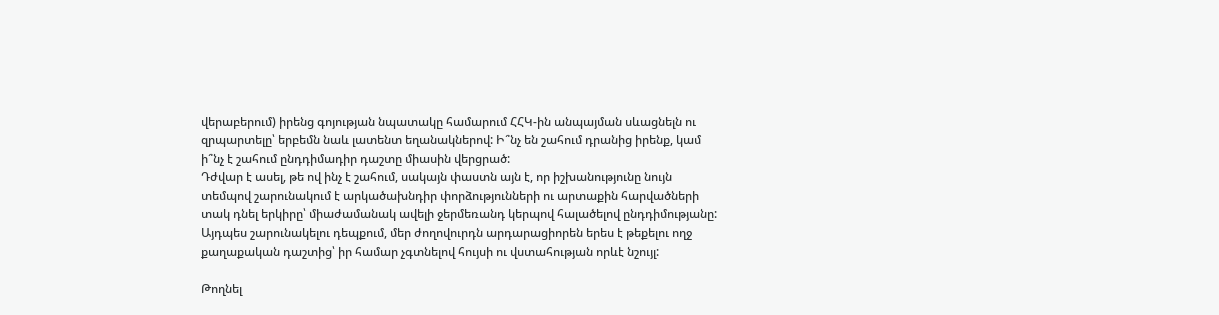վերաբերում) իրենց գոյության նպատակը համարում ՀՀԿ-ին անպայման սևացնելն ու զրպարտելը՝ երբեմն նաև լատենտ եղանակներով: Ի՞նչ են շահում դրանից իրենք, կամ ի՞նչ է շահում ընդդիմադիր դաշտը միասին վերցրած:
Դժվար է ասել, թե ով ինչ է շահում, սակայն փաստն այն է, որ իշխանությունը նույն տեմպով շարունակում է արկածախնդիր փորձությունների ու արտաքին հարվածների տակ դնել երկիրը՝ միաժամանակ ավելի ջերմեռանդ կերպով հալածելով ընդդիմությանը: Այդպես շարունակելու դեպքում, մեր ժողովուրդն արդարացիորեն երես է թեքելու ողջ քաղաքական դաշտից՝ իր համար չգտնելով հույսի ու վստահության որևէ նշույլ:

Թողնել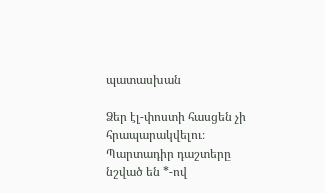պատասխան

Ձեր էլ-փոստի հասցեն չի հրապարակվելու։ Պարտադիր դաշտերը նշված են *-ով